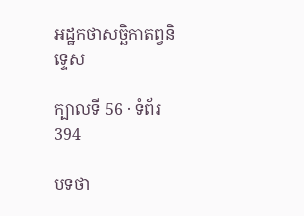អដ្ឋកថាសច្ឆិកាតព្វនិទ្ទេស

ក្បាលទី 56 · ទំព័រ 394

បទថា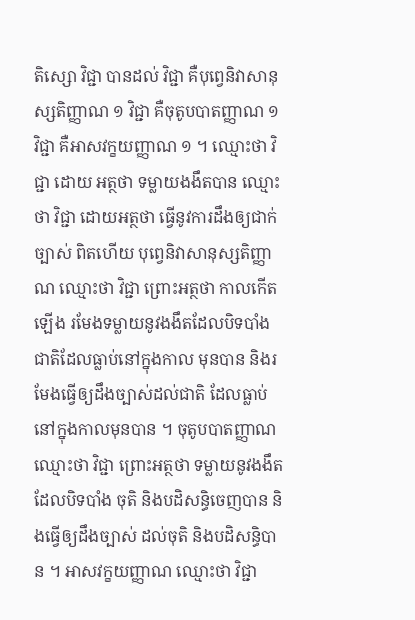តិស្សោ វិជ្ជា បានដល់ វិជ្ជា គឺបុព្វេនិវាសានុស្សតិញ្ញាណ ១ វិជ្ជា គឺចុតូបបាតញ្ញាណ ១ វិជ្ជា គឺអាសវក្ខយញ្ញាណ ១ ។ ឈ្មោះថា វិជ្ជា ដោយ អត្ថថា ទម្លាយងងឹតបាន ឈ្មោះថា វិជ្ជា ដោយអត្ថថា ធ្វើនូវការដឹងឲ្យជាក់ច្បាស់ ពិតហើយ បុព្វេនិវាសានុស្សតិញ្ញាណ ឈ្មោះថា វិជ្ជា ព្រោះអត្ថថា កាលកើតឡើង រមែងទម្លាយនូវងងឹតដែលបិទបាំងជាតិដែលធ្លាប់នៅក្នុងកាល មុនបាន និងរមែងធ្វើឲ្យដឹងច្បាស់ដល់ជាតិ ដែលធ្លាប់នៅក្នុងកាលមុនបាន ។ ចុតូបបាតញ្ញាណ ឈ្មោះថា វិជ្ជា ព្រោះអត្ថថា ទម្លាយនូវងងឹតដែលបិទបាំង ចុតិ និងបដិសន្ធិចេញបាន និងធ្វើឲ្យដឹងច្បាស់ ដល់ចុតិ និងបដិសន្ធិបាន ។ អាសវក្ខយញ្ញាណ ឈ្មោះថា វិជ្ជា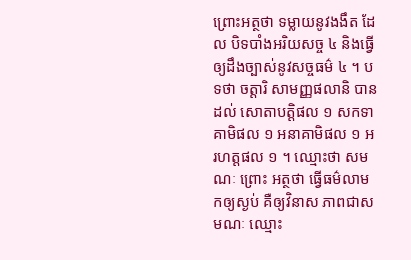ព្រោះអត្ថថា ទម្លាយនូវងងឹត ដែល បិទបាំងអរិយសច្ច ៤ និងធ្វើឲ្យដឹងច្បាស់នូវសច្ចធម៌ ៤ ។ បទថា ចត្តារិ សាមញ្ញផលានិ បានដល់ សោតាបត្តិផល ១ សកទាគាមិផល ១ អនាគាមិផល ១ អរហត្តផល ១ ។ ឈ្មោះថា សមណៈ ព្រោះ អត្ថថា ធ្វើធម៌លាមកឲ្យស្ងប់ គឺឲ្យវិនាស ភាពជាសមណៈ ឈ្មោះ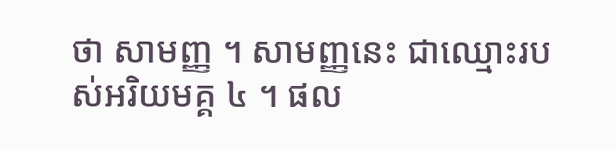ថា សាមញ្ញ ។ សាមញ្ញនេះ ជាឈ្មោះរបស់អរិយមគ្គ ៤ ។ ផល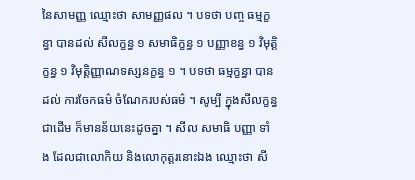នៃសាមញ្ញ ឈ្មោះថា សាមញ្ញផល ។ បទថា បញ្ច ធម្មក្ខន្ធា បានដល់ សីលក្ខន្ធ ១ សមាធិក្ខន្ធ ១ បញ្ញាខន្ធ ១ វិមុត្តិក្ខន្ធ ១ វិមុត្តិញ្ញាណទស្សនក្ខន្ធ ១ ។ បទថា ធម្មក្ខន្ធា បានដល់ ការចែកធម៌ ចំណែករបស់ធម៌ ។ សូម្បី ក្នុងសីលក្ខន្ធជាដើម ក៏មានន័យនេះដូចគ្នា ។ សីល សមាធិ បញ្ញា ទាំង ដែលជាលោកិយ និងលោកុត្តរនោះឯង ឈ្មោះថា សី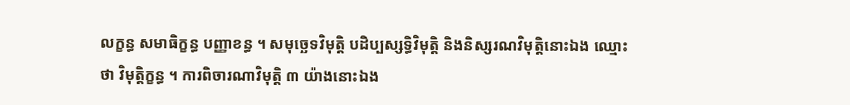លក្ខន្ធ សមាធិក្ខន្ធ បញ្ញាខន្ធ ។ សមុច្ឆេទវិមុត្តិ បដិប្បស្សទ្ធិវិមុត្តិ និងនិស្សរណវិមុត្តិនោះឯង ឈ្មោះថា វិមុត្តិក្ខន្ធ ។ ការពិចារណាវិមុត្តិ ៣ យ៉ាងនោះឯង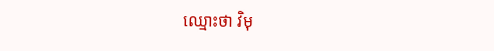ឈ្មោះថា វិមុ